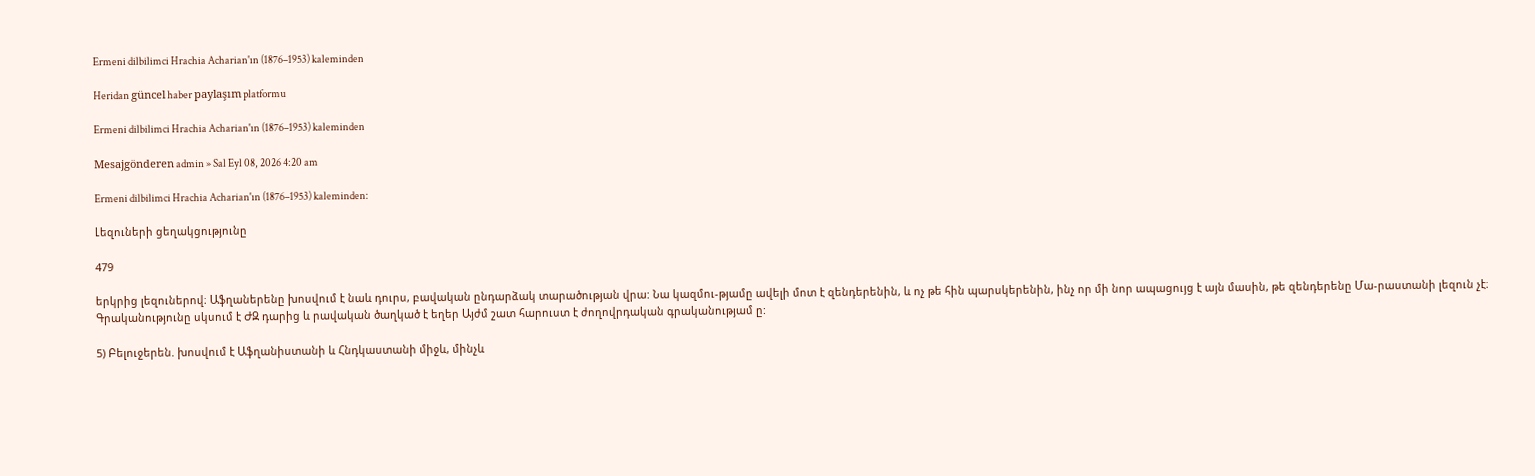Ermeni dilbilimci Hrachia Acharian'ın (1876–1953) kaleminden

Heridan güncel haber paylaşım platformu

Ermeni dilbilimci Hrachia Acharian'ın (1876–1953) kaleminden

Mesajgönderen admin » Sal Eyl 08, 2026 4:20 am

Ermeni dilbilimci Hrachia Acharian'ın (1876–1953) kaleminden:

Լեզուների ցեղակցությունը

479

երկրից լեզուներով։ Աֆղաներենը խոսվում է նաև դուրս, բավական ընդարձակ տարածության վրա: Նա կազմու-թյամը ավելի մոտ է զենդերենին, և ոչ թե հին պարսկերենին, ինչ որ մի նոր ապացույց է այն մասին, թե զենդերենը Մա-րաստանի լեզուն չէ։ Գրականությունը սկսում է ԺԶ դարից և րավական ծաղկած է եղեր Այժմ շատ հարուստ է ժողովրդական գրականությամ ը:

5) Բելուջերեն. խոսվում է Աֆղանիստանի և Հնդկաստանի միջև, մինչև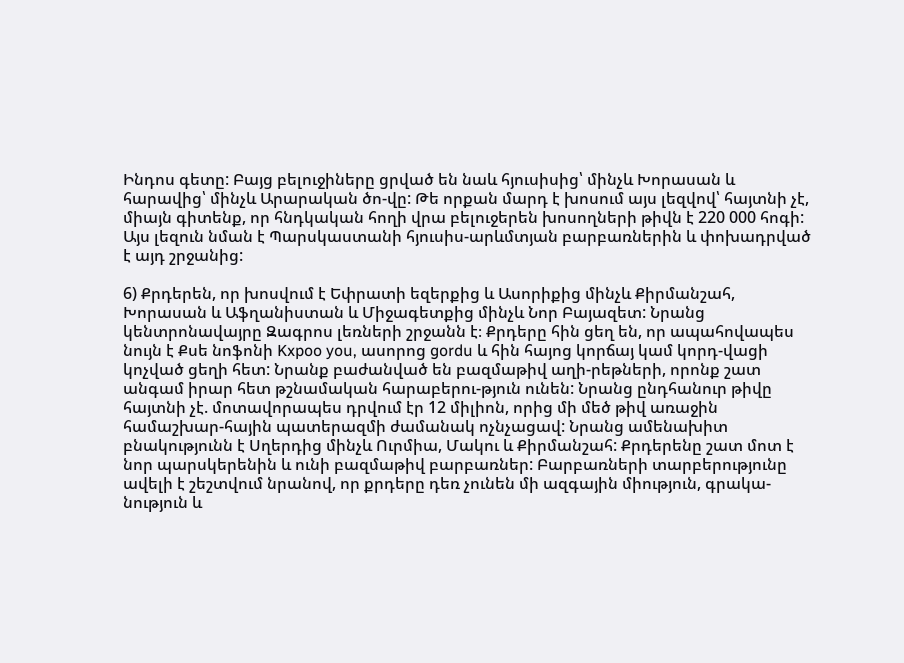Ինդոս գետը: Բայց բելուջիները ցրված են նաև հյուսիսից՝ մինչև Խորասան և հարավից՝ մինչև Արարական ծո-վը: Թե որքան մարդ է խոսում այս լեզվով՝ հայտնի չէ, միայն գիտենք, որ հնդկական հողի վրա բելուջերեն խոսողների թիվն է 220 000 հոգի: Այս լեզուն նման է Պարսկաստանի հյուսիս-արևմտյան բարբառներին և փոխադրված է այդ շրջանից:

6) Քրդերեն, որ խոսվում է Եփրատի եզերքից և Ասորիքից մինչև Քիրմանշահ, Խորասան և Աֆղանիստան և Միջագետքից մինչև Նոր Բայազետ: Նրանց կենտրոնավայրը Զագրոս լեռների շրջանն է։ Քրդերը հին ցեղ են, որ ապահովապես նույն է Քսե նոֆոնի Kxpoo you, ասորոց gordu և հին հայոց կորճայ կամ կորդ-վացի կոչված ցեղի հետ: Նրանք բաժանված են բազմաթիվ աղի-րեթների, որոնք շատ անգամ իրար հետ թշնամական հարաբերու-թյուն ունեն: Նրանց ընդհանուր թիվը հայտնի չէ. մոտավորապես դրվում էր 12 միլիոն, որից մի մեծ թիվ առաջին համաշխար-հային պատերազմի ժամանակ ոչնչացավ: Նրանց ամենախիտ բնակությունն է Սղերդից մինչև Ուրմիա, Մակու և Քիրմանշահ: Քրդերենը շատ մոտ է նոր պարսկերենին և ունի բազմաթիվ բարբառներ: Բարբառների տարբերությունը ավելի է շեշտվում նրանով, որ քրդերը դեռ չունեն մի ազգային միություն, գրակա-նություն և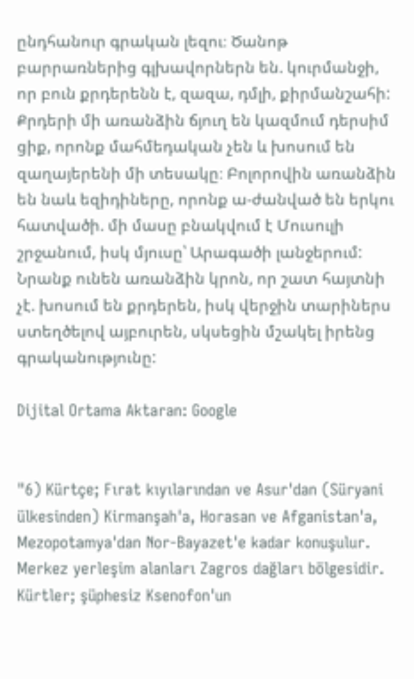ընդհանուր գրական լեզու։ Ծանոթ բարրառներից գլխավորներն են. կուրմանջի, որ բուն քրդերենն է, զազա, դմլի, քիրմանշահի: Քրդերի մի առանձին ճյուղ են կազմում դերսիմ ցիք, որոնք մահմեդական չեն և խոսում են զաղայերենի մի տեսակը։ Բոլորովին առանձին են նաև եզիդիները, որոնք ա-ժանված են երկու հատվածի. մի մասը բնակվում է Մուսուլի շրջանում, իսկ մյուսը՝ Արագածի լանջերում: Նրանք ունեն առանձին կրոն, որ շատ հայտնի չէ. խոսում են քրդերեն, իսկ վերջին տարիներս ստեղծելով այբուրեն, սկսեցին մշակել իրենց գրականությունը:

Dijital Ortama Aktaran: Google


"6) Kürtçe; Fırat kıyılarından ve Asur'dan (Süryani ülkesinden) Kirmanşah'a, Horasan ve Afganistan'a, Mezopotamya'dan Nor-Bayazet'e kadar konuşulur. Merkez yerleşim alanları Zagros dağları bölgesidir. Kürtler; şüphesiz Ksenofon'un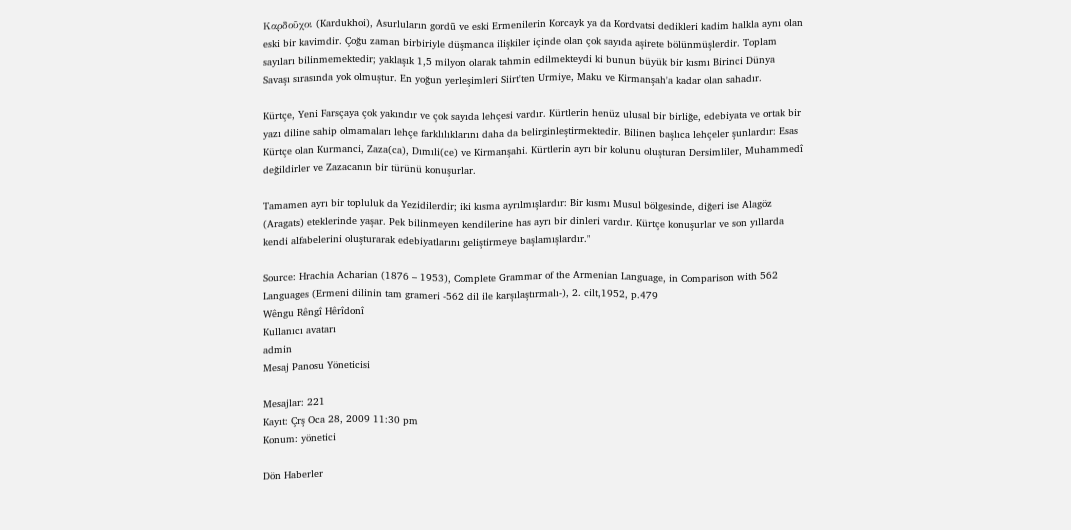Καρδοῦχοι (Kardukhoi), Asurluların gordū ve eski Ermenilerin Korcayk ya da Kordvatsi dedikleri kadim halkla aynı olan eski bir kavimdir. Çoğu zaman birbiriyle düşmanca ilişkiler içinde olan çok sayıda aşirete bölünmüşlerdir. Toplam sayıları bilinmemektedir; yaklaşık 1,5 milyon olarak tahmin edilmekteydi ki bunun büyük bir kısmı Birinci Dünya Savaşı sırasında yok olmuştur. En yoğun yerleşimleri Siirt'ten Urmiye, Maku ve Kirmanşah'a kadar olan sahadır.

Kürtçe, Yeni Farsçaya çok yakındır ve çok sayıda lehçesi vardır. Kürtlerin henüz ulusal bir birliğe, edebiyata ve ortak bir yazı diline sahip olmamaları lehçe farklılıklarını daha da belirginleştirmektedir. Bilinen başlıca lehçeler şunlardır: Esas Kürtçe olan Kurmanci, Zaza(ca), Dımıli(ce) ve Kirmanşahi. Kürtlerin ayrı bir kolunu oluşturan Dersimliler, Muhammedî değildirler ve Zazacanın bir türünü konuşurlar.

Tamamen ayrı bir topluluk da Yezidilerdir; iki kısma ayrılmışlardır: Bir kısmı Musul bölgesinde, diğeri ise Alagöz (Aragats) eteklerinde yaşar. Pek bilinmeyen kendilerine has ayrı bir dinleri vardır. Kürtçe konuşurlar ve son yıllarda kendi alfabelerini oluşturarak edebiyatlarını geliştirmeye başlamışlardır."

Source: Hrachia Acharian (1876 – 1953), Complete Grammar of the Armenian Language, in Comparison with 562 Languages (Ermeni dilinin tam grameri -562 dil ile karşılaştırmalı-), 2. cilt,1952, p.479
Wêngu Rêngî Hêrîdonî
Kullanıcı avatarı
admin
Mesaj Panosu Yöneticisi

Mesajlar: 221
Kayıt: Çrş Oca 28, 2009 11:30 pm
Konum: yönetici

Dön Haberler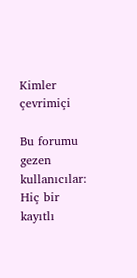Kimler çevrimiçi

Bu forumu gezen kullanıcılar: Hiç bir kayıtlı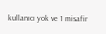kullanıcı yok ve 1 misafir